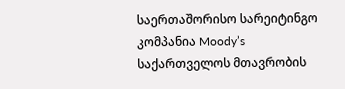საერთაშორისო სარეიტინგო კომპანია Moody’s საქართველოს მთავრობის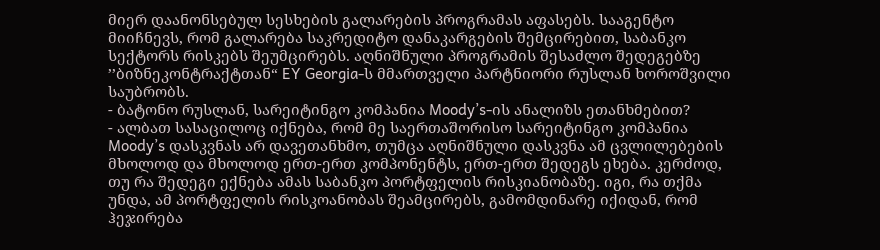მიერ დაანონსებულ სესხების გალარების პროგრამას აფასებს. სააგენტო მიიჩნევს, რომ გალარება საკრედიტო დანაკარგების შემცირებით, საბანკო სექტორს რისკებს შეუმცირებს. აღნიშნული პროგრამის შესაძლო შედეგებზე ’’ბიზნეკონტრაქტთან“ EY Georgia-ს მმართველი პარტნიორი რუსლან ხოროშვილი საუბრობს.
- ბატონო რუსლან, სარეიტინგო კომპანია Moody’s-ის ანალიზს ეთანხმებით?
- ალბათ სასაცილოც იქნება, რომ მე საერთაშორისო სარეიტინგო კომპანია Moody’s დასკვნას არ დავეთანხმო, თუმცა აღნიშნული დასკვნა ამ ცვლილებების მხოლოდ და მხოლოდ ერთ-ერთ კომპონენტს, ერთ-ერთ შედეგს ეხება. კერძოდ, თუ რა შედეგი ექნება ამას საბანკო პორტფელის რისკიანობაზე. იგი, რა თქმა უნდა, ამ პორტფელის რისკოანობას შეამცირებს, გამომდინარე იქიდან, რომ ჰეჯირება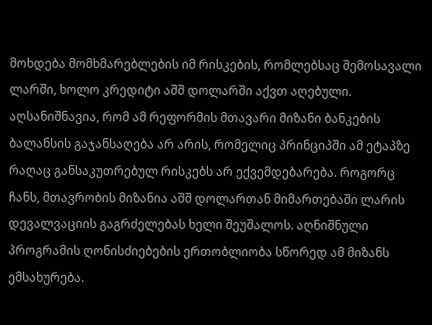მოხდება მომხმარებლების იმ რისკების, რომლებსაც შემოსავალი ლარში, ხოლო კრედიტი აშშ დოლარში აქვთ აღებული. აღსანიშნავია, რომ ამ რეფორმის მთავარი მიზანი ბანკების ბალანსის გაჯანსაღება არ არის, რომელიც პრინციპში ამ ეტაპზე რაღაც განსაკუთრებულ რისკებს არ ექვემდებარება. როგორც ჩანს, მთავრობის მიზანია აშშ დოლართან მიმართებაში ლარის დევალვაციის გაგრძელებას ხელი შეუშალოს. აღნიშნული პროგრამის ღონისძიებების ერთობლიობა სწორედ ამ მიზანს ემსახურება.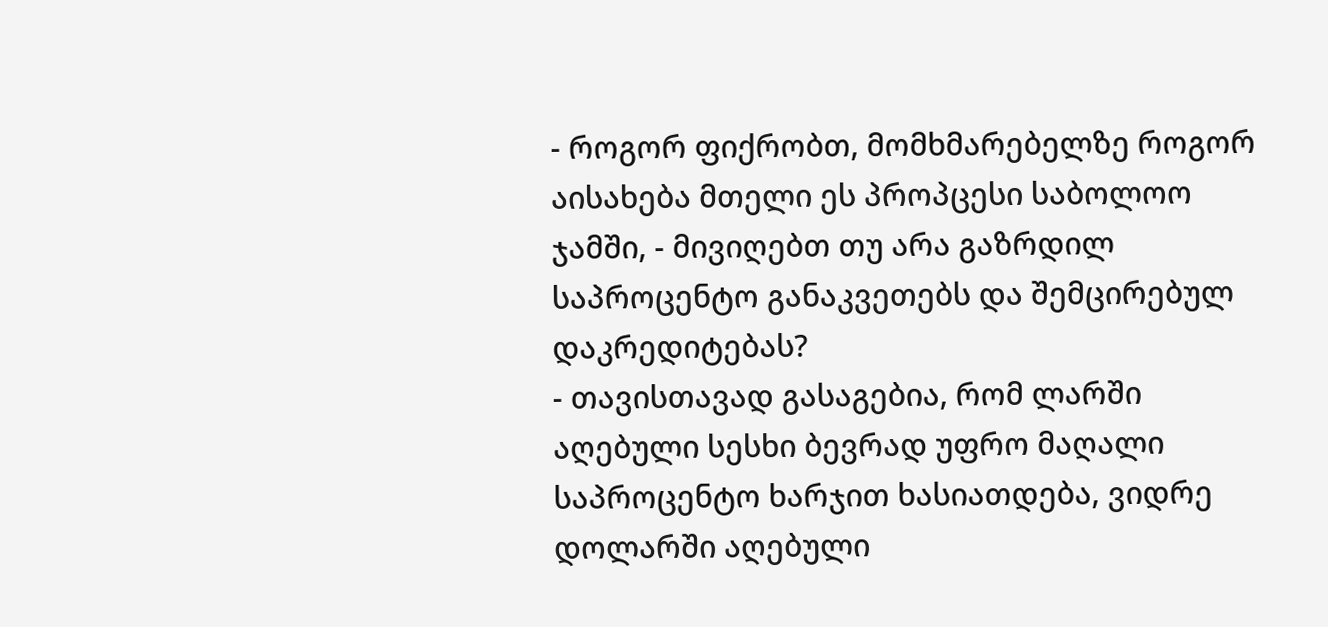- როგორ ფიქრობთ, მომხმარებელზე როგორ აისახება მთელი ეს პროპცესი საბოლოო ჯამში, - მივიღებთ თუ არა გაზრდილ საპროცენტო განაკვეთებს და შემცირებულ დაკრედიტებას?
- თავისთავად გასაგებია, რომ ლარში აღებული სესხი ბევრად უფრო მაღალი საპროცენტო ხარჯით ხასიათდება, ვიდრე დოლარში აღებული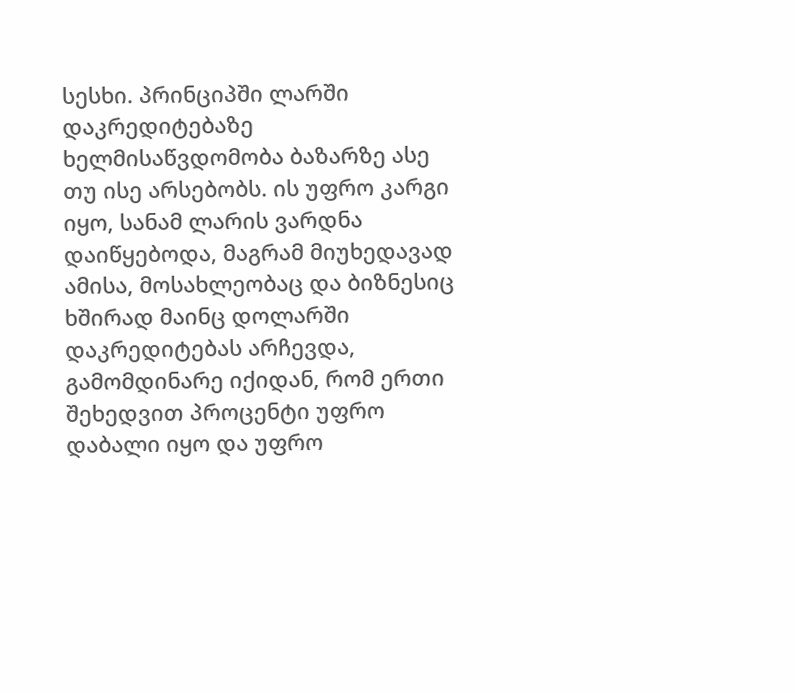სესხი. პრინციპში ლარში დაკრედიტებაზე ხელმისაწვდომობა ბაზარზე ასე თუ ისე არსებობს. ის უფრო კარგი იყო, სანამ ლარის ვარდნა დაიწყებოდა, მაგრამ მიუხედავად ამისა, მოსახლეობაც და ბიზნესიც ხშირად მაინც დოლარში დაკრედიტებას არჩევდა, გამომდინარე იქიდან, რომ ერთი შეხედვით პროცენტი უფრო დაბალი იყო და უფრო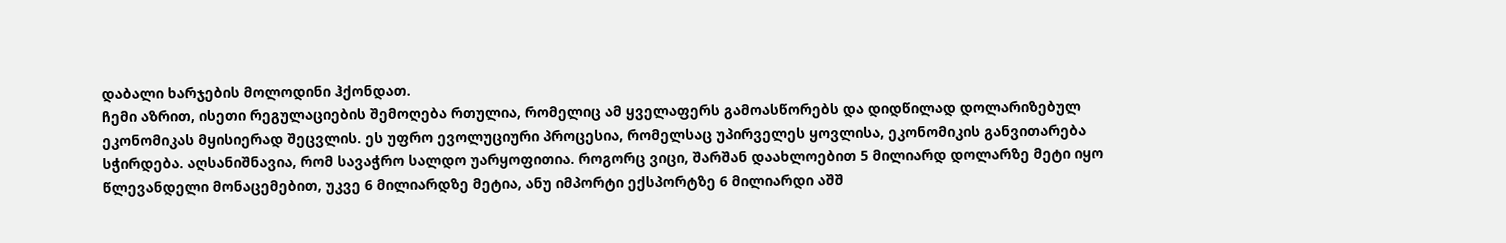დაბალი ხარჯების მოლოდინი ჰქონდათ.
ჩემი აზრით, ისეთი რეგულაციების შემოღება რთულია, რომელიც ამ ყველაფერს გამოასწორებს და დიდწილად დოლარიზებულ ეკონომიკას მყისიერად შეცვლის. ეს უფრო ევოლუციური პროცესია, რომელსაც უპირველეს ყოვლისა, ეკონომიკის განვითარება სჭირდება. აღსანიშნავია, რომ სავაჭრო სალდო უარყოფითია. როგორც ვიცი, შარშან დაახლოებით 5 მილიარდ დოლარზე მეტი იყო წლევანდელი მონაცემებით, უკვე 6 მილიარდზე მეტია, ანუ იმპორტი ექსპორტზე 6 მილიარდი აშშ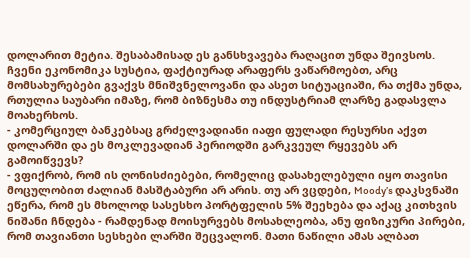დოლარით მეტია. შესაბამისად ეს განსხვავება რაღაცით უნდა შეივსოს. ჩვენი ეკონომიკა სუსტია, ფაქტიურად არაფერს ვაწარმოებთ, არც მომსახურებები გვაქვს მნიშვნელოვანი და ასეთ სიტუაციაში, რა თქმა უნდა, რთულია საუბარი იმაზე, რომ ბიზნესმა თუ ინდუსტრიამ ლარზე გადასვლა მოახერხოს.
- კომერციულ ბანკებსაც გრძელვადიანი იაფი ფულადი რესურსი აქვთ დოლარში და ეს მოკლევადიან პერიოდში გარკვეულ რყევებს არ გამოიწვევს?
- ვფიქრობ, რომ ის ღონისძიებები, რომელიც დასახელებული იყო თავისი მოცულობით ძალიან მასშტაბური არ არის. თუ არ ვცდები, Moody’s დაკსვნაში ეწერა, რომ ეს მხოლოდ სასესხო პორტფელის 5% შეეხება და აქაც კითხვის ნიშანი ჩნდება - რამდენად მოისურვებს მოსახლეობა, ანუ ფიზიკური პირები, რომ თავიანთი სესხები ლარში შეცვალონ. მათი ნაწილი ამას ალბათ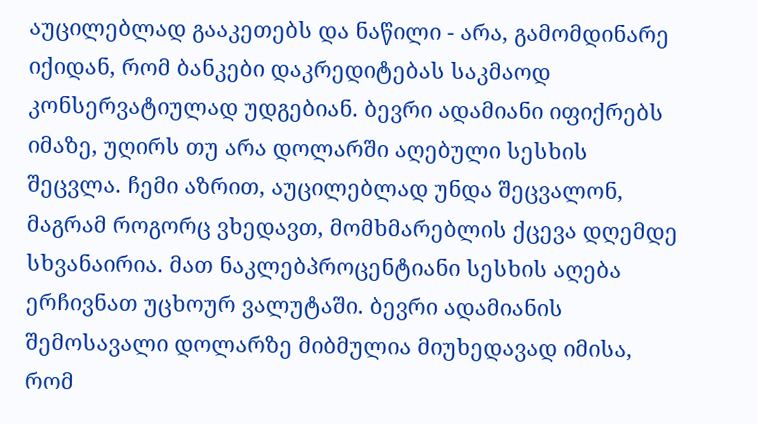აუცილებლად გააკეთებს და ნაწილი - არა, გამომდინარე იქიდან, რომ ბანკები დაკრედიტებას საკმაოდ კონსერვატიულად უდგებიან. ბევრი ადამიანი იფიქრებს იმაზე, უღირს თუ არა დოლარში აღებული სესხის შეცვლა. ჩემი აზრით, აუცილებლად უნდა შეცვალონ, მაგრამ როგორც ვხედავთ, მომხმარებლის ქცევა დღემდე სხვანაირია. მათ ნაკლებპროცენტიანი სესხის აღება ერჩივნათ უცხოურ ვალუტაში. ბევრი ადამიანის შემოსავალი დოლარზე მიბმულია მიუხედავად იმისა, რომ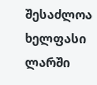შესაძლოა ხელფასი ლარში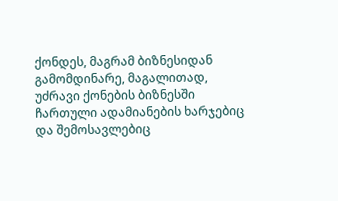ქონდეს, მაგრამ ბიზნესიდან გამომდინარე, მაგალითად, უძრავი ქონების ბიზნესში ჩართული ადამიანების ხარჯებიც და შემოსავლებიც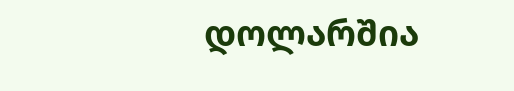დოლარშია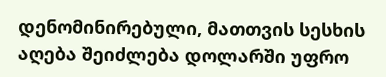დენომინირებული, მათთვის სესხის აღება შეიძლება დოლარში უფრო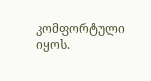კომფორტული იყოს.